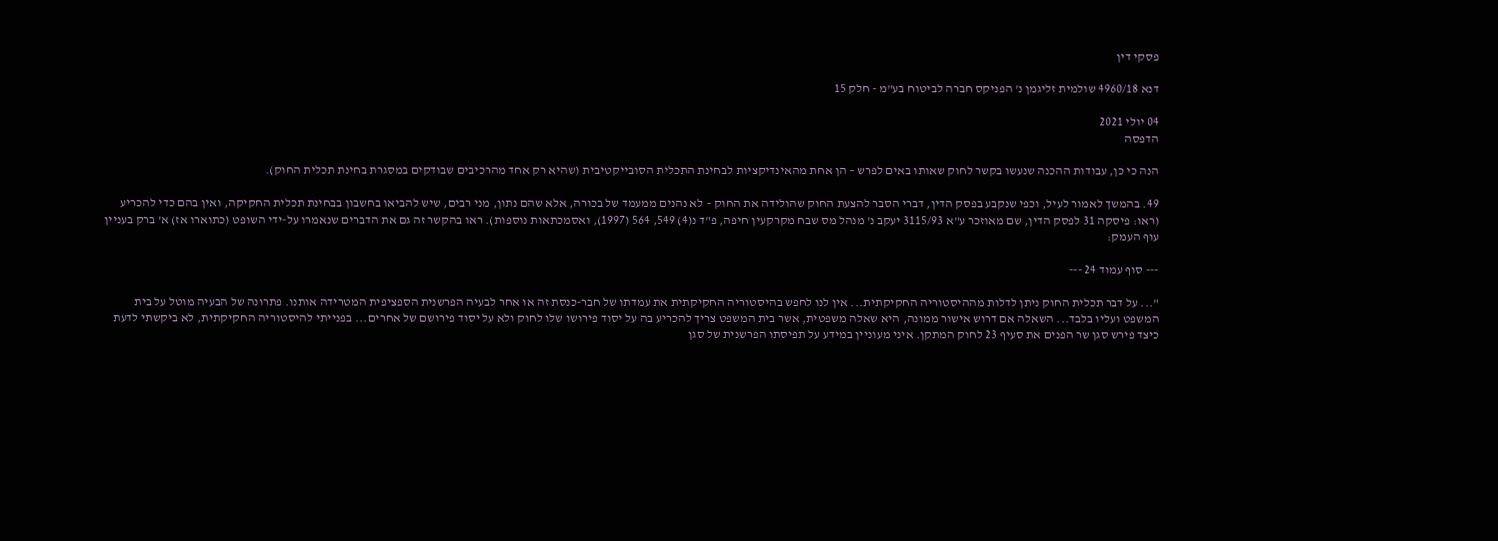פסקי דין

דנא 4960/18 שולמית זליגמן נ' הפניקס חברה לביטוח בע"מ - חלק 15

04 יולי 2021
הדפסה

הנה כי כן, עבודות ההכנה שנעשו בקשר לחוק שאותו באים לפרש – הן אחת מהאינדיקציות לבחינת התכלית הסובייקטיבית (שהיא רק אחד מהרכיבים שבודקים במסגרת בחינת תכלית החוק).

49. בהמשך לאמור לעיל, וכפי שנקבע בפסק הדין, דברי הסבר להצעת החוק שהולידה את החוק – לא נהנים ממעמד של בכורה, אלא שהם נתון, מני רבים, שיש להביאו בחשבון בבחינת תכלית החקיקה, ואין בהם כדי להכריע (ראו: פיסקה 31 לפסק הדין, שם מאוזכר ע"א 3115/93 יעקב נ' מנהל מס שבח מקרקעין חיפה, פ"ד נ(4) 549, 564 (1997), ואסמכתאות נוספות). ראו בהקשר זה גם את הדברים שנאמרו על-ידי השופט (כתוארו אז) א' ברק בעניין עוף העמק:

--- סוף עמוד 24 ---

"... על דבר תכלית החוק ניתן לדלות מההיסטוריה החקיקתית... אין לנו לחפש בהיסטוריה החקיקתית את עמדתו של חבר-כנסת זה או אחר לבעיה הפרשנית הספציפית המטרידה אותנו. פתרונה של הבעיה מוטל על בית המשפט ועליו בלבד... השאלה אם דרוש אישור ממונה, היא שאלה משפטית, אשר בית המשפט צריך להכריע בה על יסוד פירושו שלו לחוק ולא על יסוד פירושם של אחרים... בפנייתי להיסטוריה החקיקתית, לא ביקשתי לדעת כיצד פירש סגן שר הפנים את סעיף 23 לחוק המתקן. איני מעוניין במידע על תפיסתו הפרשנית של סגן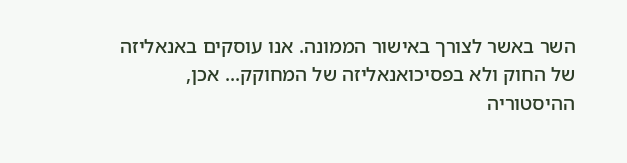השר באשר לצורך באישור הממונה. אנו עוסקים באנאליזה של החוק ולא בפסיכואנאליזה של המחוקק... אכן, ההיסטוריה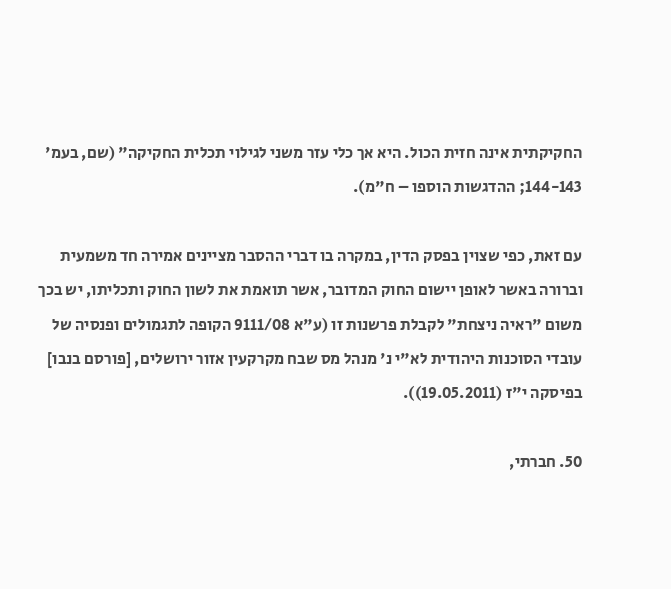החקיקתית אינה חזית הכול. היא אך כלי עזר משני לגילוי תכלית החקיקה" (שם, בעמ' 144-143; ההדגשות הוספו – ח"מ).

עם זאת, כפי שצוין בפסק הדין, במקרה בו דברי ההסבר מציינים אמירה חד משמעית וברורה באשר לאופן יישום החוק המדובר, אשר תואמת את לשון החוק ותכליתו, יש בכך משום "ראיה ניצחת" לקבלת פרשנות זו (ע"א 9111/08 הקופה לתגמולים ופנסיה של עובדי הסוכנות היהודית לא"י נ' מנהל מס שבח מקרקעין אזור ירושלים, [פורסם בנבו] בפיסקה י"ז (19.05.2011)).

50. חברתי,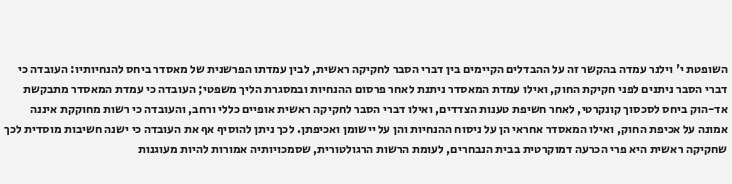השופטת י' וילנר עמדה בהקשר זה על ההבדלים הקיימים בין דברי הסבר לחקיקה ראשית, לבין עמדתו הפרשנית של מאסדר ביחס להנחיותיו: העובדה כי דברי הסבר ניתנים לפני חקיקת החוק, ואילו עמדת המאסדר ניתנת לאחר פרסום ההנחיות ובמסגרת הליך משפטי; העובדה כי עמדת המאסדר מתבקשת אד-הוק ביחס לסכסוך קונקרטי, לאחר חשיפת טענות הצדדים, ואילו דברי הסבר לחקיקה ראשית אופיים כללי ורחב, והעובדה כי רשות מחוקקת איננה אמונה על אכיפת החוק, ואילו המאסדר אחראי הן על ניסוח ההנחיות והן על יישומן ואכיפתן. לכך ניתן להוסיף אף את העובדה כי ישנה חשיבות מוסדית לכך שחקיקה ראשית היא פרי הכרעה דמוקרטית בבית הנבחרים, לעומת הרשות הרגולטורית, שסמכויותיה אמורות להיות מעוגנות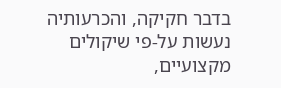בדבר חקיקה, והכרעותיה נעשות על-פי שיקולים מקצועיים,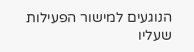הנוגעים למישור הפעילות שעליו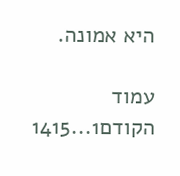היא אמונה.

עמוד הקודם1...1415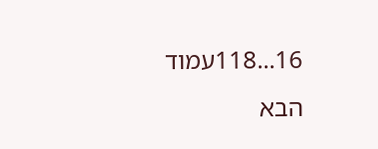16...118עמוד הבא